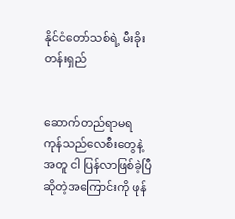နိုင်ငံတော်သစ်ရဲ့ မီးခိုးတန်းရှည်


ဆောက်တည်ရာမရ ကုန်သည်လေစီးတွေနဲ့အတူ ငါ ပြန်လာဖြစ်ခဲ့ပြီ
ဆိုတဲ့အကြောင်းကို ဖုန်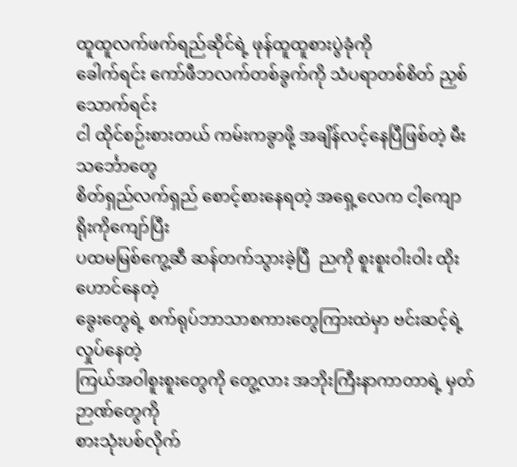ထူထူလက်ဖက်ရည်ဆိုင်ရဲ့ ဖုန်ထူထူစားပွဲခုံကို
ခေါက်ရင်း ကော်ဖီဘလက်တစ်ခွက်ကို သံပရာတစ်စိတ် ညှစ်သောက်ရင်း
ငါ ထိုင်စဉ်းစားတယ် ကမ်းကခွာဖို့ အချိန်လင့်နေပြီဖြစ်တဲ့ မီးသင်္ဘောတွေ
စိတ်ရှည်လက်ရှည် စောင့်စားနေရတဲ့ အရှေ့လေက ငါ့ကျောရိုးကိုကျော်ပြီး
ပထမမြစ်ကွေ့ဆီ ဆန်တက်သွားခဲ့ပြီ  ညကို စူးစူးဝါးဝါး ထိုးဟောင်နေတဲ့
ခွေးတွေရဲ့ စက်ရုပ်ဘာသာစကားတွေကြားထဲမှာ ဗင်းဆင့်ရဲ့ လှုပ်နေတဲ့
ကြယ်အဝါစူးစူးတွေကို တွေ့လား အဘိုးကြီးနာကာတာရဲ့ မှတ်ဉာဏ်တွေကို
စားသုံးပစ်လိုက်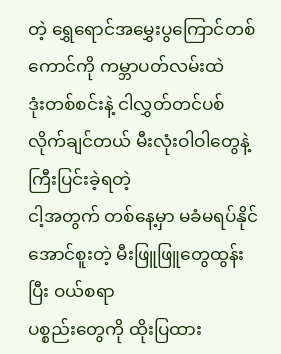တဲ့ ရွှေရောင်အမွှေးပွကြောင်တစ်ကောင်ကို ကမ္ဘာပတ်လမ်းထဲ
ဒုံးတစ်စင်းနဲ့ ငါလွှတ်တင်ပစ်လိုက်ချင်တယ် မီးလုံးဝါဝါတွေနဲ့ ကြီးပြင်းခဲ့ရတဲ့
ငါ့အတွက် တစ်နေ့မှာ မခံမရပ်နိုင်အောင်စူးတဲ့ မီးဖြူဖြူတွေထွန်းပြီး ဝယ်စရာ
ပစ္စည်းတွေကို ထိုးပြထား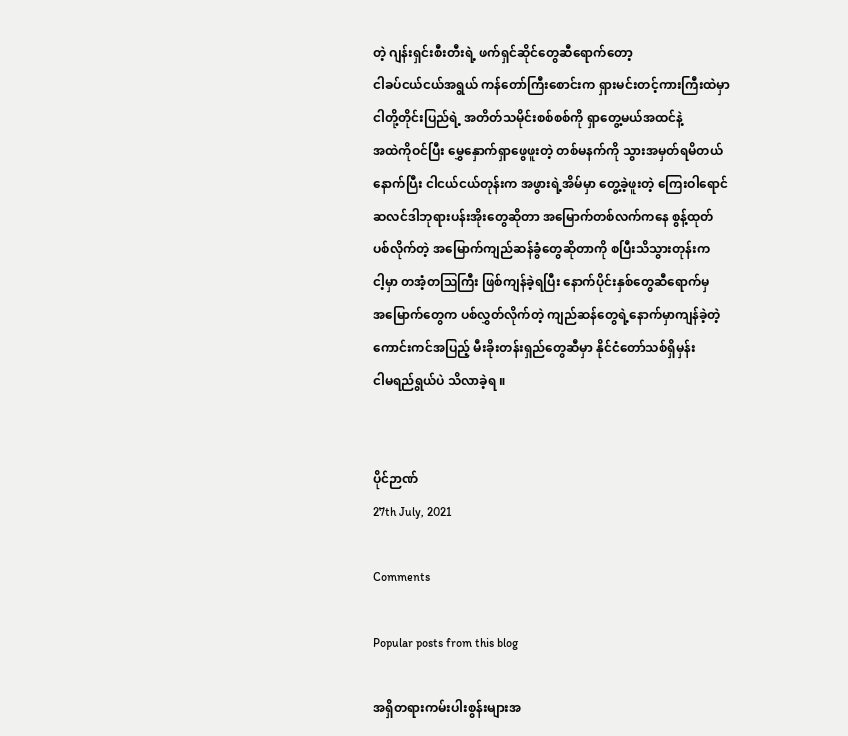တဲ့ ဂျန်းရှင်းစီးတီးရဲ့ ဖက်ရှင်ဆိုင်တွေဆီရောက်တော့
ငါခပ်ငယ်ငယ်အရွယ် ကန်တော်ကြီးစောင်းက ရှားမင်းတင့်ကားကြီးထဲမှာ
ငါတို့တိုင်းပြည်ရဲ့ အတိတ်သမိုင်းစစ်စစ်ကို ရှာတွေ့မယ်အထင်နဲ့
အထဲကိုဝင်ပြီး မွှေနှောက်ရှာဖွေဖူးတဲ့ တစ်မနက်ကို သွားအမှတ်ရမိတယ်
နောက်ပြီး ငါငယ်ငယ်တုန်းက အဖွားရဲ့အိမ်မှာ တွေ့ခဲ့ဖူးတဲ့ ကြေးဝါရောင်
ဆလင်ဒါဘုရားပန်းအိုးတွေဆိုတာ အမြောက်တစ်လက်ကနေ စွန့်ထုတ်
ပစ်လိုက်တဲ့ အမြောက်ကျည်ဆန်ခွံတွေဆိုတာကို စပြီးသိသွားတုန်းက
ငါ့မှာ တအံ့တဩကြီး ဖြစ်ကျန်ခဲ့ရပြီး နောက်ပိုင်းနှစ်တွေဆီရောက်မှ
အမြောက်တွေက ပစ်လွှတ်လိုက်တဲ့ ကျည်ဆန်တွေရဲ့နောက်မှာကျန်ခဲ့တဲ့
ကောင်းကင်အပြည့် မီးခိုးတန်းရှည်တွေဆီမှာ နိုင်ငံတော်သစ်ရှိမှန်း
ငါမရည်ရွယ်ပဲ သိလာခဲ့ရ ။


ပိုင်ဉာဏ်
27th July, 2021

Comments

Popular posts from this blog

အရှိတရားကမ်းပါးစွန်းများအ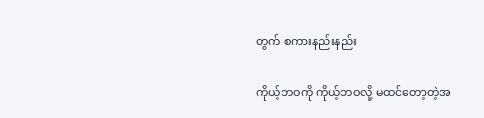တွက် စကားနည်းနည်း

ကိုယ့်ဘဝကို ကိုယ့်ဘဝလို့ မထင်တော့တဲ့အ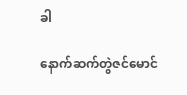ခါ

နောက်ဆက်တွဲဇင်မောင်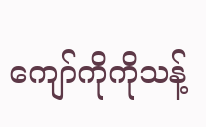ကျော်ကိုကိုသန့်